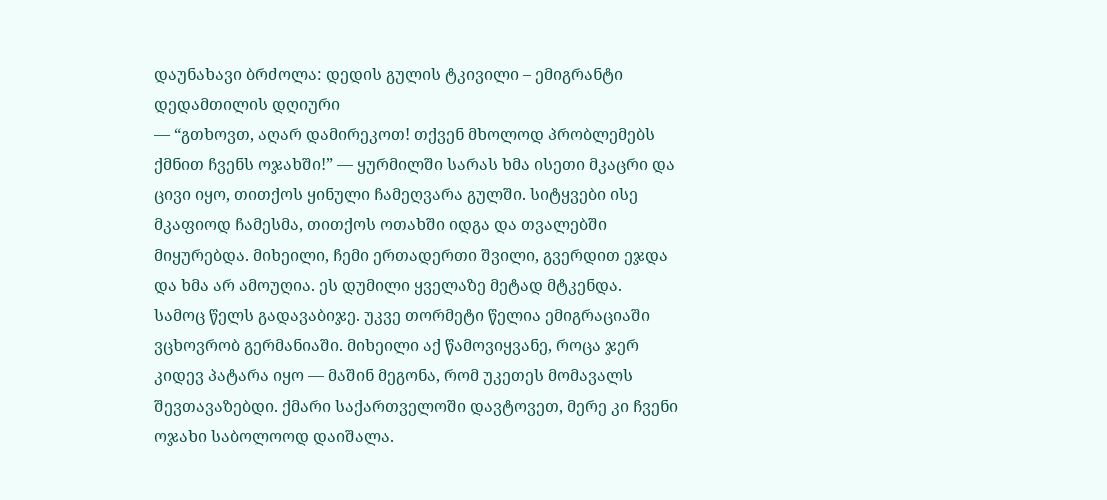დაუნახავი ბრძოლა: დედის გულის ტკივილი – ემიგრანტი დედამთილის დღიური
— “გთხოვთ, აღარ დამირეკოთ! თქვენ მხოლოდ პრობლემებს ქმნით ჩვენს ოჯახში!” — ყურმილში სარას ხმა ისეთი მკაცრი და ცივი იყო, თითქოს ყინული ჩამეღვარა გულში. სიტყვები ისე მკაფიოდ ჩამესმა, თითქოს ოთახში იდგა და თვალებში მიყურებდა. მიხეილი, ჩემი ერთადერთი შვილი, გვერდით ეჯდა და ხმა არ ამოუღია. ეს დუმილი ყველაზე მეტად მტკენდა.
სამოც წელს გადავაბიჯე. უკვე თორმეტი წელია ემიგრაციაში ვცხოვრობ გერმანიაში. მიხეილი აქ წამოვიყვანე, როცა ჯერ კიდევ პატარა იყო — მაშინ მეგონა, რომ უკეთეს მომავალს შევთავაზებდი. ქმარი საქართველოში დავტოვეთ, მერე კი ჩვენი ოჯახი საბოლოოდ დაიშალა.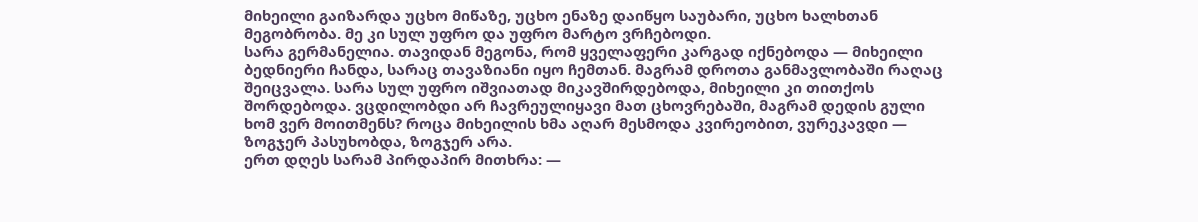მიხეილი გაიზარდა უცხო მიწაზე, უცხო ენაზე დაიწყო საუბარი, უცხო ხალხთან მეგობრობა. მე კი სულ უფრო და უფრო მარტო ვრჩებოდი.
სარა გერმანელია. თავიდან მეგონა, რომ ყველაფერი კარგად იქნებოდა — მიხეილი ბედნიერი ჩანდა, სარაც თავაზიანი იყო ჩემთან. მაგრამ დროთა განმავლობაში რაღაც შეიცვალა. სარა სულ უფრო იშვიათად მიკავშირდებოდა, მიხეილი კი თითქოს შორდებოდა. ვცდილობდი არ ჩავრეულიყავი მათ ცხოვრებაში, მაგრამ დედის გული ხომ ვერ მოითმენს? როცა მიხეილის ხმა აღარ მესმოდა კვირეობით, ვურეკავდი — ზოგჯერ პასუხობდა, ზოგჯერ არა.
ერთ დღეს სარამ პირდაპირ მითხრა: —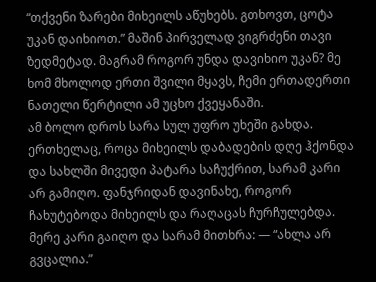“თქვენი ზარები მიხეილს აწუხებს. გთხოვთ, ცოტა უკან დაიხიოთ.” მაშინ პირველად ვიგრძენი თავი ზედმეტად. მაგრამ როგორ უნდა დავიხიო უკან? მე ხომ მხოლოდ ერთი შვილი მყავს, ჩემი ერთადერთი ნათელი წერტილი ამ უცხო ქვეყანაში.
ამ ბოლო დროს სარა სულ უფრო უხეში გახდა. ერთხელაც, როცა მიხეილს დაბადების დღე ჰქონდა და სახლში მივედი პატარა საჩუქრით, სარამ კარი არ გამიღო. ფანჯრიდან დავინახე, როგორ ჩახუტებოდა მიხეილს და რაღაცას ჩურჩულებდა. მერე კარი გაიღო და სარამ მითხრა: — “ახლა არ გვცალია.”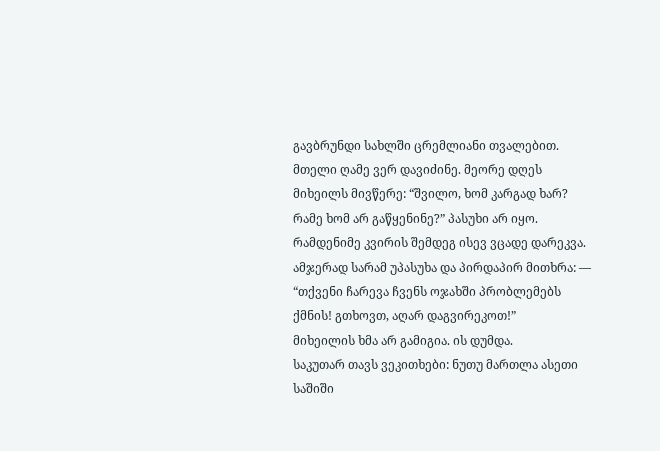გავბრუნდი სახლში ცრემლიანი თვალებით. მთელი ღამე ვერ დავიძინე. მეორე დღეს მიხეილს მივწერე: “შვილო, ხომ კარგად ხარ? რამე ხომ არ გაწყენინე?” პასუხი არ იყო.
რამდენიმე კვირის შემდეგ ისევ ვცადე დარეკვა. ამჯერად სარამ უპასუხა და პირდაპირ მითხრა: — “თქვენი ჩარევა ჩვენს ოჯახში პრობლემებს ქმნის! გთხოვთ, აღარ დაგვირეკოთ!”
მიხეილის ხმა არ გამიგია. ის დუმდა.
საკუთარ თავს ვეკითხები: ნუთუ მართლა ასეთი საშიში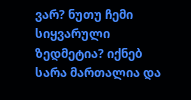ვარ? ნუთუ ჩემი სიყვარული ზედმეტია? იქნებ სარა მართალია და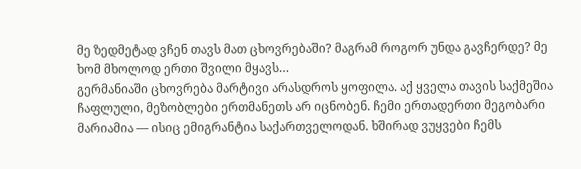მე ზედმეტად ვჩენ თავს მათ ცხოვრებაში? მაგრამ როგორ უნდა გავჩერდე? მე ხომ მხოლოდ ერთი შვილი მყავს…
გერმანიაში ცხოვრება მარტივი არასდროს ყოფილა. აქ ყველა თავის საქმეშია ჩაფლული, მეზობლები ერთმანეთს არ იცნობენ. ჩემი ერთადერთი მეგობარი მარიამია — ისიც ემიგრანტია საქართველოდან. ხშირად ვუყვები ჩემს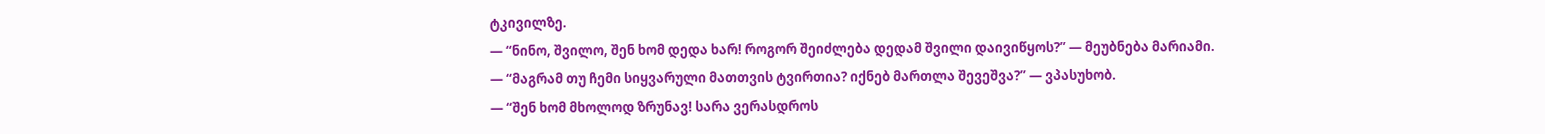ტკივილზე.
— “ნინო, შვილო, შენ ხომ დედა ხარ! როგორ შეიძლება დედამ შვილი დაივიწყოს?” — მეუბნება მარიამი.
— “მაგრამ თუ ჩემი სიყვარული მათთვის ტვირთია? იქნებ მართლა შევეშვა?” — ვპასუხობ.
— “შენ ხომ მხოლოდ ზრუნავ! სარა ვერასდროს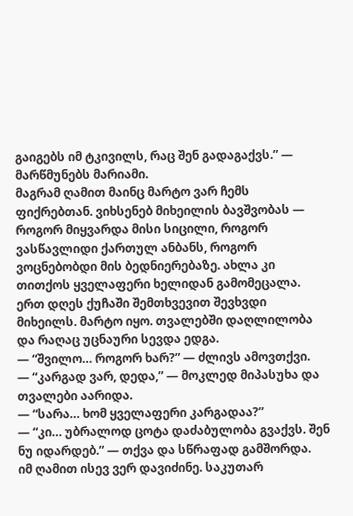გაიგებს იმ ტკივილს, რაც შენ გადაგაქვს.” — მარწმუნებს მარიამი.
მაგრამ ღამით მაინც მარტო ვარ ჩემს ფიქრებთან. ვიხსენებ მიხეილის ბავშვობას — როგორ მიყვარდა მისი სიცილი, როგორ ვასწავლიდი ქართულ ანბანს, როგორ ვოცნებობდი მის ბედნიერებაზე. ახლა კი თითქოს ყველაფერი ხელიდან გამომეცალა.
ერთ დღეს ქუჩაში შემთხვევით შევხვდი მიხეილს. მარტო იყო. თვალებში დაღლილობა და რაღაც უცნაური სევდა ედგა.
— “შვილო… როგორ ხარ?” — ძლივს ამოვთქვი.
— “კარგად ვარ, დედა,” — მოკლედ მიპასუხა და თვალები აარიდა.
— “სარა… ხომ ყველაფერი კარგადაა?”
— “კი… უბრალოდ ცოტა დაძაბულობა გვაქვს. შენ ნუ იდარდებ.” — თქვა და სწრაფად გამშორდა.
იმ ღამით ისევ ვერ დავიძინე. საკუთარ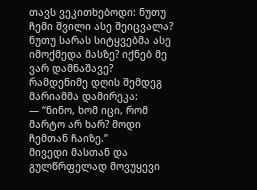თავს ვეკითხებოდი: ნუთუ ჩემი შვილი ასე შეიცვალა? ნუთუ სარას სიტყვებმა ასე იმოქმედა მასზე? იქნებ მე ვარ დამნაშავე?
რამდენიმე დღის შემდეგ მარიამმა დამირეკა:
— “ნინო, ხომ იცი, რომ მარტო არ ხარ? მოდი ჩემთან ჩაიზე.”
მივედი მასთან და გულწრფელად მოვუყევი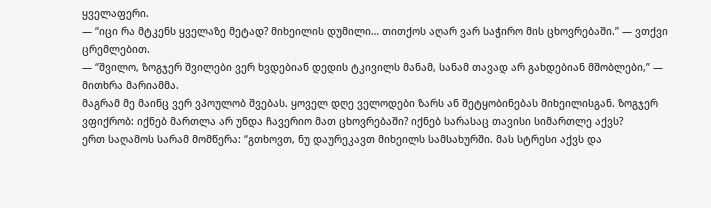ყველაფერი.
— “იცი რა მტკენს ყველაზე მეტად? მიხეილის დუმილი… თითქოს აღარ ვარ საჭირო მის ცხოვრებაში.” — ვთქვი ცრემლებით.
— “შვილო, ზოგჯერ შვილები ვერ ხვდებიან დედის ტკივილს მანამ, სანამ თავად არ გახდებიან მშობლები,” — მითხრა მარიამმა.
მაგრამ მე მაინც ვერ ვპოულობ შვებას. ყოველ დღე ველოდები ზარს ან შეტყობინებას მიხეილისგან. ზოგჯერ ვფიქრობ: იქნებ მართლა არ უნდა ჩავერიო მათ ცხოვრებაში? იქნებ სარასაც თავისი სიმართლე აქვს?
ერთ საღამოს სარამ მომწერა: “გთხოვთ, ნუ დაურეკავთ მიხეილს სამსახურში. მას სტრესი აქვს და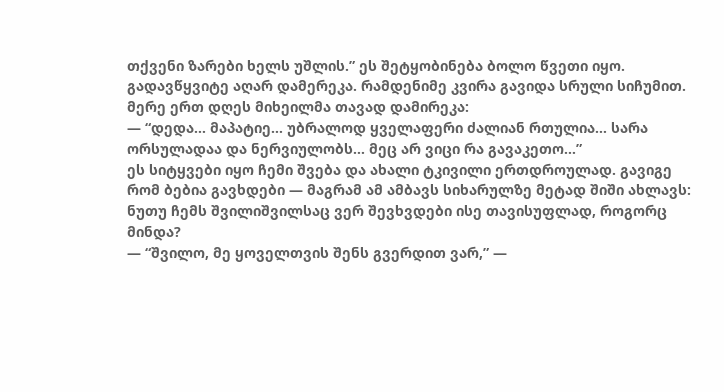თქვენი ზარები ხელს უშლის.” ეს შეტყობინება ბოლო წვეთი იყო.
გადავწყვიტე აღარ დამერეკა. რამდენიმე კვირა გავიდა სრული სიჩუმით. მერე ერთ დღეს მიხეილმა თავად დამირეკა:
— “დედა… მაპატიე… უბრალოდ ყველაფერი ძალიან რთულია… სარა ორსულადაა და ნერვიულობს… მეც არ ვიცი რა გავაკეთო…”
ეს სიტყვები იყო ჩემი შვება და ახალი ტკივილი ერთდროულად. გავიგე რომ ბებია გავხდები — მაგრამ ამ ამბავს სიხარულზე მეტად შიში ახლავს: ნუთუ ჩემს შვილიშვილსაც ვერ შევხვდები ისე თავისუფლად, როგორც მინდა?
— “შვილო, მე ყოველთვის შენს გვერდით ვარ,” —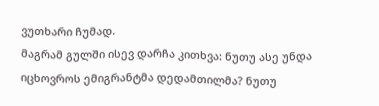ვუთხარი ჩუმად.
მაგრამ გულში ისევ დარჩა კითხვა: ნუთუ ასე უნდა იცხოვროს ემიგრანტმა დედამთილმა? ნუთუ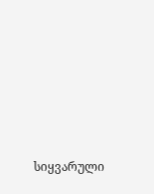სიყვარული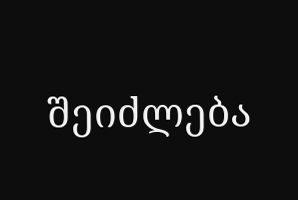შეიძლება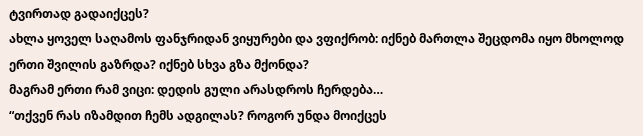ტვირთად გადაიქცეს?
ახლა ყოველ საღამოს ფანჯრიდან ვიყურები და ვფიქრობ: იქნებ მართლა შეცდომა იყო მხოლოდ ერთი შვილის გაზრდა? იქნებ სხვა გზა მქონდა?
მაგრამ ერთი რამ ვიცი: დედის გული არასდროს ჩერდება…
“თქვენ რას იზამდით ჩემს ადგილას? როგორ უნდა მოიქცეს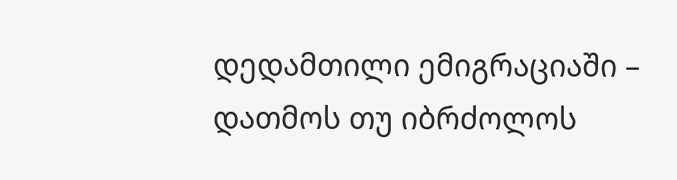დედამთილი ემიგრაციაში – დათმოს თუ იბრძოლოს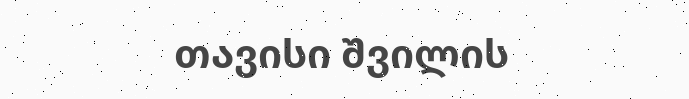თავისი შვილის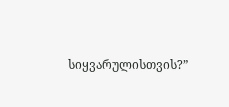სიყვარულისთვის?”